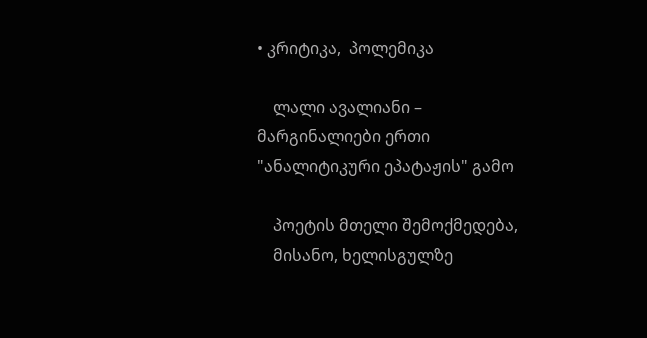• კრიტიკა,  პოლემიკა

    ლალი ავალიანი – მარგინალიები ერთი "ანალიტიკური ეპატაჟის" გამო

    პოეტის მთელი შემოქმედება,
    მისანო, ხელისგულზე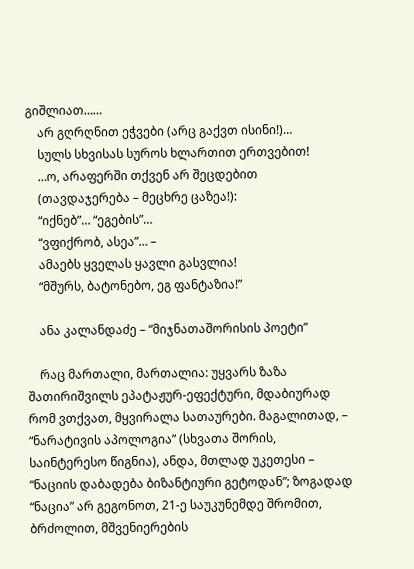გიშლიათ……
    არ გღრღნით ეჭვები (არც გაქვთ ისინი!)…
    სულს სხვისას სუროს ხლართით ერთვებით!
    …ო, არაფერში თქვენ არ შეცდებით
    (თავდაჯერება – მეცხრე ცაზეა!):
    “იქნებ”… “ეგების”…
    “ვფიქრობ, ასეა”… –
    ამაებს ყველას ყავლი გასვლია!
    “მშურს, ბატონებო, ეგ ფანტაზია!”

    ანა კალანდაძე – “მიჯნათაშორისის პოეტი”

    რაც მართალი, მართალია: უყვარს ზაზა შათირიშვილს ეპატაჟურ-ეფექტური, მდაბიურად რომ ვთქვათ, მყვირალა სათაურები. მაგალითად, – “ნარატივის აპოლოგია” (სხვათა შორის, საინტერესო წიგნია), ანდა, მთლად უკეთესი – “ნაციის დაბადება ბიზანტიური გეტოდან”; ზოგადად “ნაცია” არ გეგონოთ, 21-ე საუკუნემდე შრომით, ბრძოლით, მშვენიერების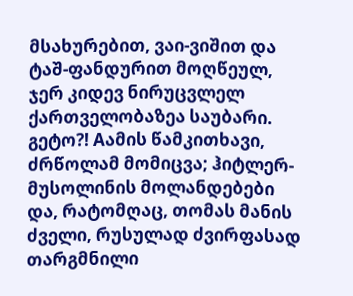მსახურებით, ვაი-ვიშით და ტაშ-ფანდურით მოღწეულ, ჯერ კიდევ ნირუცვლელ ქართველობაზეა საუბარი. გეტო?! Aამის წამკითხავი, ძრწოლამ მომიცვა; ჰიტლერ-მუსოლინის მოლანდებები და, რატომღაც, თომას მანის ძველი, რუსულად ძვირფასად თარგმნილი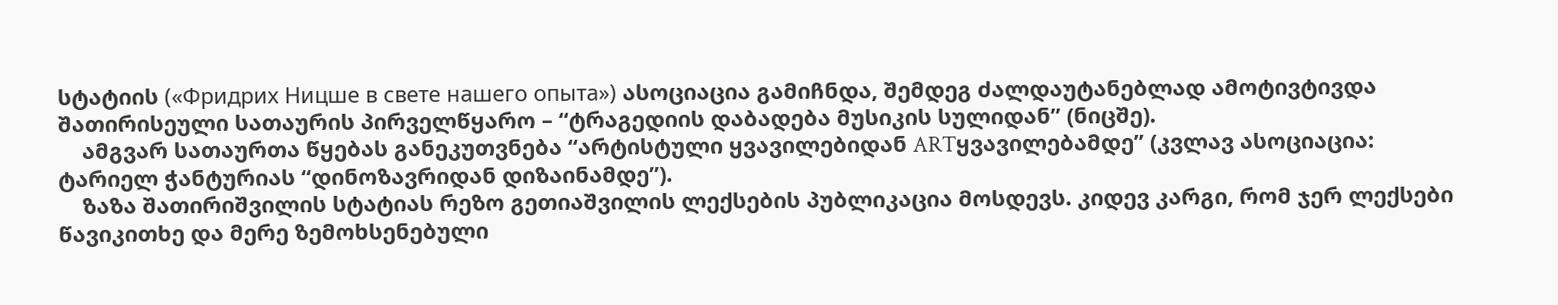სტატიის («Фридрих Ницше в свете нашего опыта») ასოციაცია გამიჩნდა, შემდეგ ძალდაუტანებლად ამოტივტივდა შათირისეული სათაურის პირველწყარო – “ტრაგედიის დაბადება მუსიკის სულიდან” (ნიცშე).
    ამგვარ სათაურთა წყებას განეკუთვნება “არტისტული ყვავილებიდან ARTყვავილებამდე” (კვლავ ასოციაცია: ტარიელ ჭანტურიას “დინოზავრიდან დიზაინამდე”).
    ზაზა შათირიშვილის სტატიას რეზო გეთიაშვილის ლექსების პუბლიკაცია მოსდევს. კიდევ კარგი, რომ ჯერ ლექსები წავიკითხე და მერე ზემოხსენებული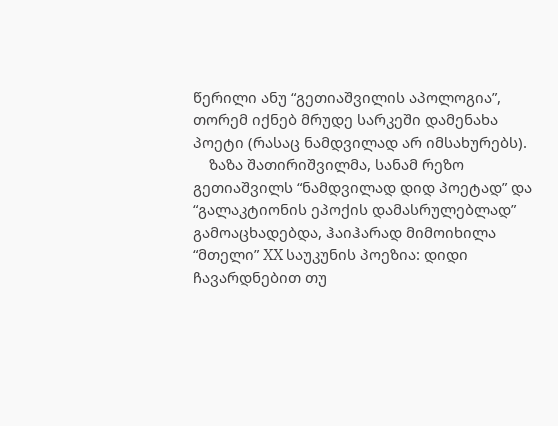წერილი ანუ “გეთიაშვილის აპოლოგია”, თორემ იქნებ მრუდე სარკეში დამენახა პოეტი (რასაც ნამდვილად არ იმსახურებს).
    ზაზა შათირიშვილმა, სანამ რეზო გეთიაშვილს “ნამდვილად დიდ პოეტად” და “გალაკტიონის ეპოქის დამასრულებლად” გამოაცხადებდა, ჰაიჰარად მიმოიხილა “მთელი” XX საუკუნის პოეზია: დიდი ჩავარდნებით თუ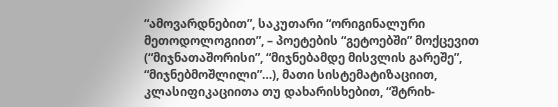“ამოვარდნებით”, საკუთარი “ორიგინალური მეთოდოლოგიით”, – პოეტების “გეტოებში” მოქცევით (“მიჯნათაშორისი”, “მიჯნებამდე მისვლის გარეშე”, “მიჯნებმოშლილი”…), მათი სისტემატიზაციით, კლასიფიკაციითა თუ დახარისხებით, “შტრიხ-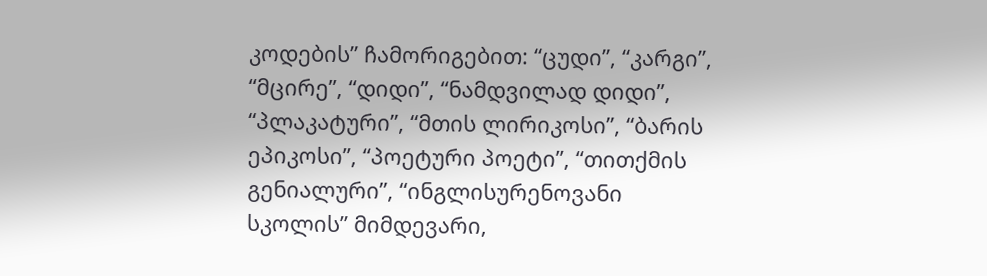კოდების” ჩამორიგებით: “ცუდი”, “კარგი”, “მცირე”, “დიდი”, “ნამდვილად დიდი”, “პლაკატური”, “მთის ლირიკოსი”, “ბარის ეპიკოსი”, “პოეტური პოეტი”, “თითქმის გენიალური”, “ინგლისურენოვანი სკოლის” მიმდევარი,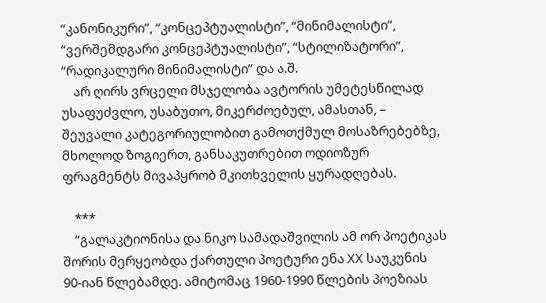“კანონიკური”, “კონცეპტუალისტი”, “მინიმალისტი”, “ვერშემდგარი კონცეპტუალისტი”, “სტილიზატორი”, “რადიკალური მინიმალისტი” და ა.შ.
    არ ღირს ვრცელი მსჯელობა ავტორის უმეტესწილად უსაფუძვლო, უსაბუთო, მიკერძოებულ, ამასთან, – შეუვალი კატეგორიულობით გამოთქმულ მოსაზრებებზე, მხოლოდ ზოგიერთ, განსაკუთრებით ოდიოზურ ფრაგმენტს მივაპყრობ მკითხველის ყურადღებას.

    ***
    “გალაკტიონისა და ნიკო სამადაშვილის ამ ორ პოეტიკას შორის მერყეობდა ქართული პოეტური ენა XX საუკუნის 90-იან წლებამდე. ამიტომაც 1960-1990 წლების პოეზიას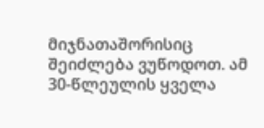მიჯნათაშორისიც შეიძლება ვუწოდოთ. ამ 30-წლეულის ყველა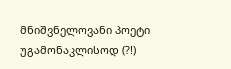მნიშვნელოვანი პოეტი უგამონაკლისოდ (?!)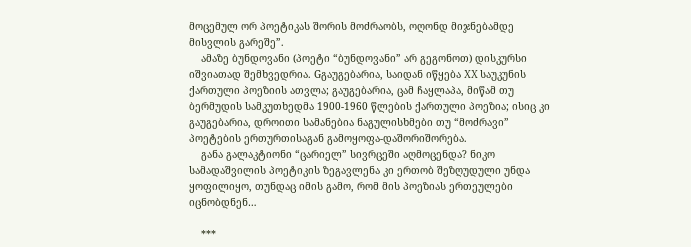მოცემულ ორ პოეტიკას შორის მოძრაობს, ოღონდ მიჯნებამდე მისვლის გარეშე”.
    ამაზე ბუნდოვანი (პოეტი “ბუნდოვანი” არ გეგონოთ) დისკურსი იშვიათად შემხვედრია. Gგაუგებარია, საიდან იწყება XX საუკუნის ქართული პოეზიის ათვლა; გაუგებარია, ცამ ჩაყლაპა, მიწამ თუ ბერმუდის სამკუთხედმა 1900-1960 წლების ქართული პოეზია; ისიც კი გაუგებარია, დროითი სამანებია ნაგულისხმები თუ “მოძრავი” პოეტების ერთურთისაგან გამოყოფა-დაშორიშორება.
    განა გალაკტიონი “ცარიელ” სივრცეში აღმოცენდა? ნიკო სამადაშვილის პოეტიკის ზეგავლენა კი ერთობ შეზღუდული უნდა ყოფილიყო, თუნდაც იმის გამო, რომ მის პოეზიას ერთეულები იცნობდნენ…

    ***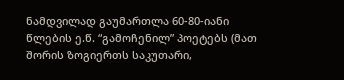ნამდვილად გაუმართლა 60-80-იანი წლების ე.წ. “გამოჩენილ” პოეტებს (მათ შორის ზოგიერთს საკუთარი,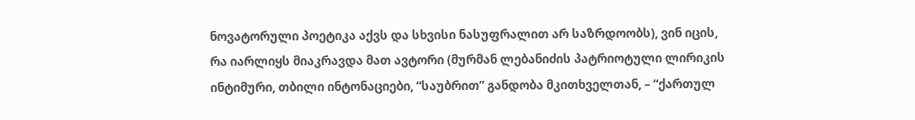ნოვატორული პოეტიკა აქვს და სხვისი ნასუფრალით არ საზრდოობს), ვინ იცის, რა იარლიყს მიაკრავდა მათ ავტორი (მურმან ლებანიძის პატრიოტული ლირიკის ინტიმური, თბილი ინტონაციები, “საუბრით” განდობა მკითხველთან, – “ქართულ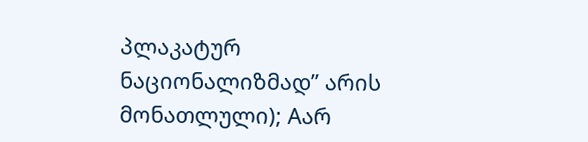პლაკატურ ნაციონალიზმად” არის მონათლული); Aარ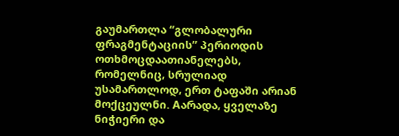გაუმართლა “გლობალური ფრაგმენტაციის” პერიოდის ოთხმოცდაათიანელებს, რომელნიც, სრულიად უსამართლოდ, ერთ ტაფაში არიან მოქცეულნი. Aარადა, ყველაზე ნიჭიერი და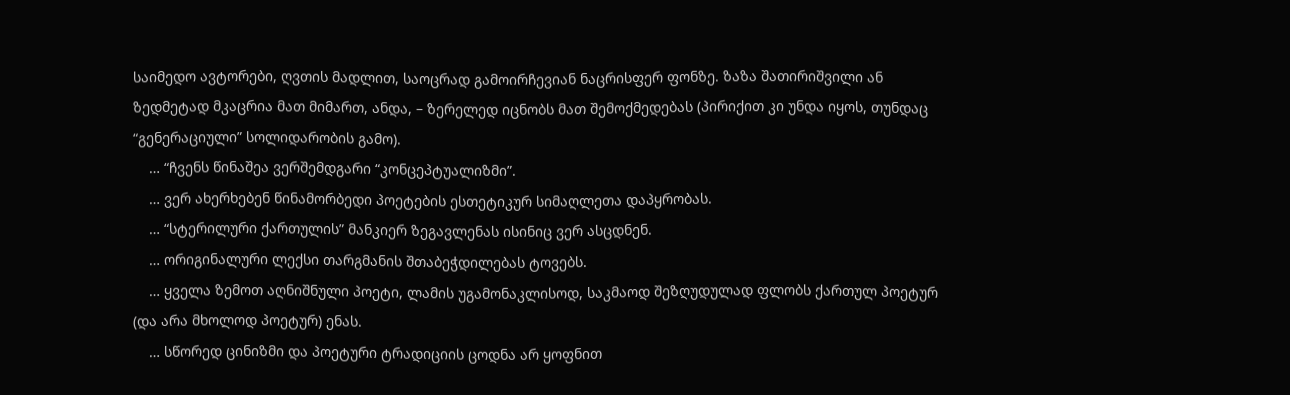საიმედო ავტორები, ღვთის მადლით, საოცრად გამოირჩევიან ნაცრისფერ ფონზე. ზაზა შათირიშვილი ან ზედმეტად მკაცრია მათ მიმართ, ანდა, – ზერელედ იცნობს მათ შემოქმედებას (პირიქით კი უნდა იყოს, თუნდაც “გენერაციული” სოლიდარობის გამო).
    … “ჩვენს წინაშეა ვერშემდგარი “კონცეპტუალიზმი”.
    … ვერ ახერხებენ წინამორბედი პოეტების ესთეტიკურ სიმაღლეთა დაპყრობას.
    … “სტერილური ქართულის” მანკიერ ზეგავლენას ისინიც ვერ ასცდნენ.
    … ორიგინალური ლექსი თარგმანის შთაბეჭდილებას ტოვებს.
    … ყველა ზემოთ აღნიშნული პოეტი, ლამის უგამონაკლისოდ, საკმაოდ შეზღუდულად ფლობს ქართულ პოეტურ (და არა მხოლოდ პოეტურ) ენას.
    … სწორედ ცინიზმი და პოეტური ტრადიციის ცოდნა არ ყოფნით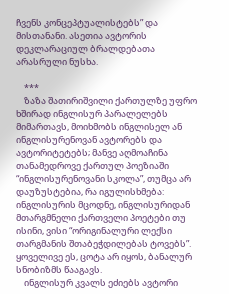ჩვენს კონცეპტუალისტებს” და მისთანანი. ასეთია ავტორის დეკლარაციულ ბრალდებათა არასრული ნუსხა.

    ***
    ზაზა შათირიშვილი ქართულზე უფრო ხშირად ინგლისურ პარალელებს მიმართავს, მოიხმობს ინგლისელ ან ინგლისურენოვან ავტორებს და ავტორიტეტებს; მანვე აღმოაჩინა თანამედროვე ქართულ პოეზიაში “ინგლისურენოვანი სკოლა”, თუმცა არ დაუზუსტებია, რა იგულისხმება: ინგლისურის მცოდნე, ინგლისურიდან მთარგმნელი ქართველი პოეტები თუ ისინი, ვისი “ორიგინალური ლექსი თარგმანის შთაბეჭდილებას ტოვებს”. ყოველივე ეს, ცოტა არ იყოს, ბანალურ სნობიზმს წააგავს.
    ინგლისურ კვალს ეძიებს ავტორი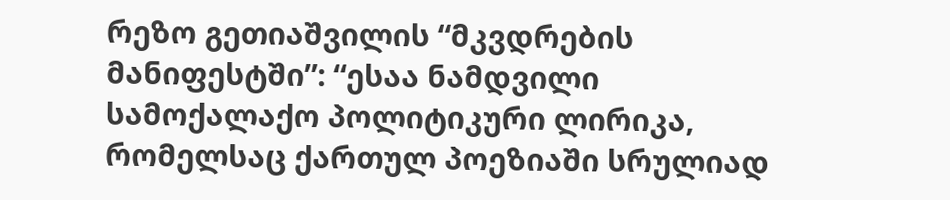რეზო გეთიაშვილის “მკვდრების მანიფესტში”: “ესაა ნამდვილი სამოქალაქო პოლიტიკური ლირიკა, რომელსაც ქართულ პოეზიაში სრულიად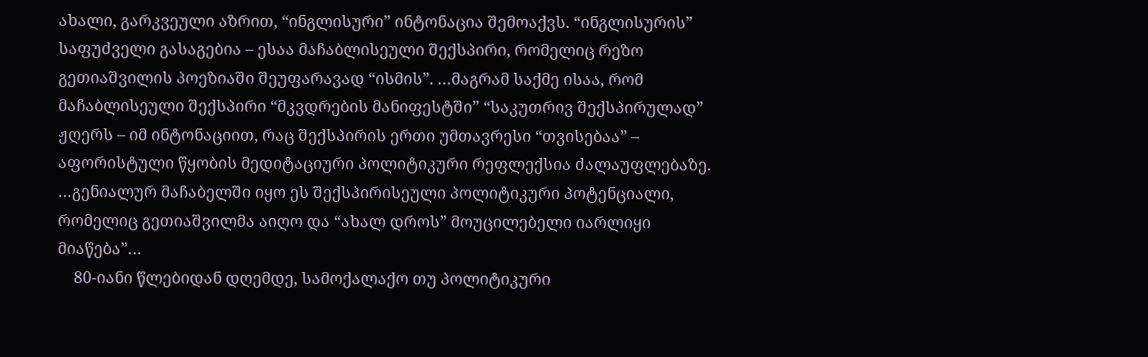ახალი, გარკვეული აზრით, “ინგლისური” ინტონაცია შემოაქვს. “ინგლისურის” საფუძველი გასაგებია – ესაა მაჩაბლისეული შექსპირი, რომელიც რეზო გეთიაშვილის პოეზიაში შეუფარავად “ისმის”. …მაგრამ საქმე ისაა, რომ მაჩაბლისეული შექსპირი “მკვდრების მანიფესტში” “საკუთრივ შექსპირულად” ჟღერს – იმ ინტონაციით, რაც შექსპირის ერთი უმთავრესი “თვისებაა” – აფორისტული წყობის მედიტაციური პოლიტიკური რეფლექსია ძალაუფლებაზე. …გენიალურ მაჩაბელში იყო ეს შექსპირისეული პოლიტიკური პოტენციალი, რომელიც გეთიაშვილმა აიღო და “ახალ დროს” მოუცილებელი იარლიყი მიაწება”…
    80-იანი წლებიდან დღემდე, სამოქალაქო თუ პოლიტიკური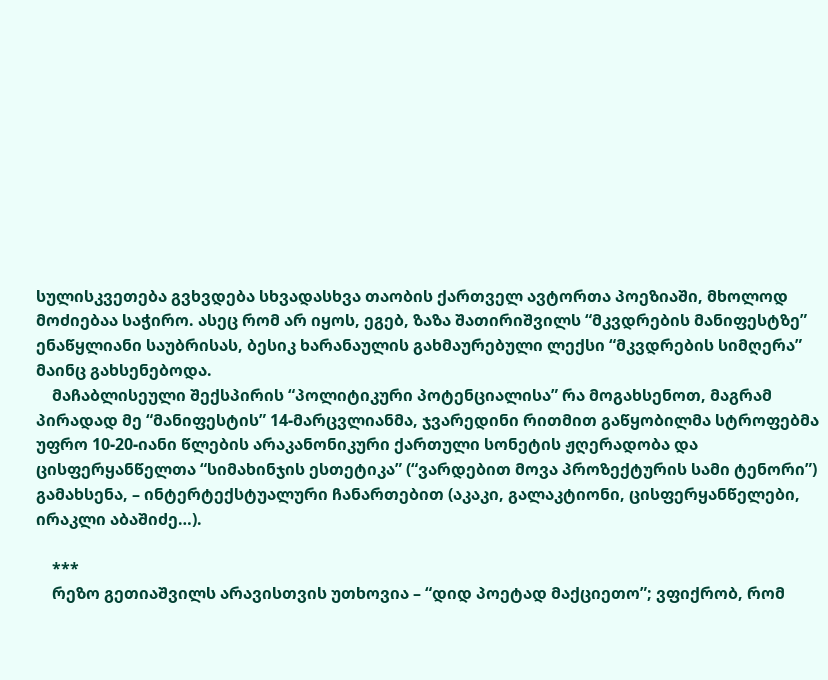სულისკვეთება გვხვდება სხვადასხვა თაობის ქართველ ავტორთა პოეზიაში, მხოლოდ მოძიებაა საჭირო. ასეც რომ არ იყოს, ეგებ, ზაზა შათირიშვილს “მკვდრების მანიფესტზე” ენაწყლიანი საუბრისას, ბესიკ ხარანაულის გახმაურებული ლექსი “მკვდრების სიმღერა” მაინც გახსენებოდა.
    მაჩაბლისეული შექსპირის “პოლიტიკური პოტენციალისა” რა მოგახსენოთ, მაგრამ პირადად მე “მანიფესტის” 14-მარცვლიანმა, ჯვარედინი რითმით გაწყობილმა სტროფებმა უფრო 10-20-იანი წლების არაკანონიკური ქართული სონეტის ჟღერადობა და ცისფერყანწელთა “სიმახინჯის ესთეტიკა” (“ვარდებით მოვა პროზექტურის სამი ტენორი”) გამახსენა, – ინტერტექსტუალური ჩანართებით (აკაკი, გალაკტიონი, ცისფერყანწელები, ირაკლი აბაშიძე…).

    ***
    რეზო გეთიაშვილს არავისთვის უთხოვია – “დიდ პოეტად მაქციეთო”; ვფიქრობ, რომ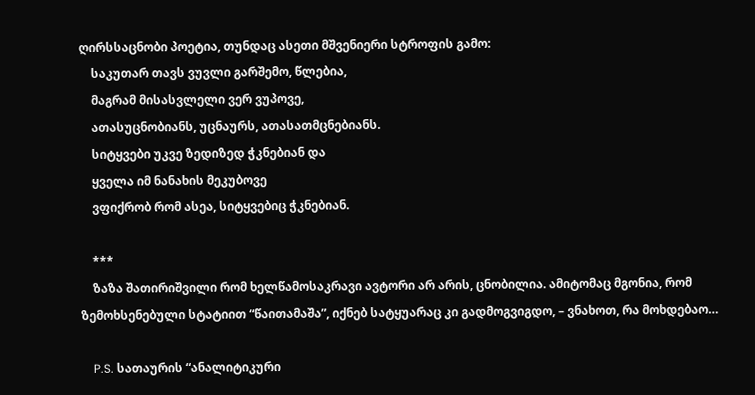ღირსსაცნობი პოეტია, თუნდაც ასეთი მშვენიერი სტროფის გამო:
    საკუთარ თავს ვუვლი გარშემო, წლებია,
    მაგრამ მისასვლელი ვერ ვუპოვე,
    ათასუცნობიანს, უცნაურს, ათასათმცნებიანს.
    სიტყვები უკვე ზედიზედ ჭკნებიან და
    ყველა იმ ნანახის მეკუბოვე
    ვფიქრობ რომ ასეა, სიტყვებიც ჭკნებიან.

    ***
    ზაზა შათირიშვილი რომ ხელწამოსაკრავი ავტორი არ არის, ცნობილია. ამიტომაც მგონია, რომ ზემოხსენებული სტატიით “წაითამაშა”, იქნებ სატყუარაც კი გადმოგვიგდო, – ვნახოთ, რა მოხდებაო…

    P.S. სათაურის “ანალიტიკური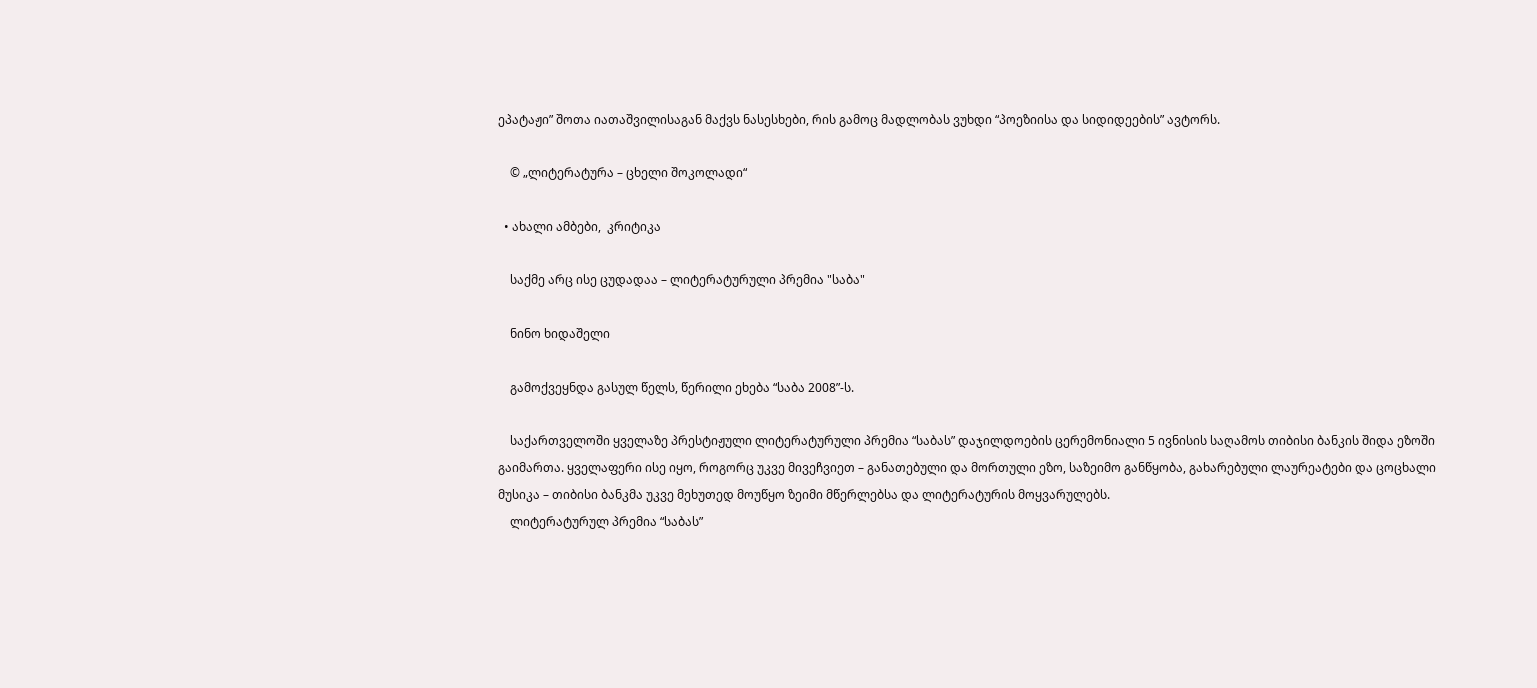ეპატაჟი” შოთა იათაშვილისაგან მაქვს ნასესხები, რის გამოც მადლობას ვუხდი “პოეზიისა და სიდიდეების” ავტორს.

    © „ლიტერატურა – ცხელი შოკოლადი“

  • ახალი ამბები,  კრიტიკა

    საქმე არც ისე ცუდადაა – ლიტერატურული პრემია "საბა"

    ნინო ხიდაშელი

    გამოქვეყნდა გასულ წელს, წერილი ეხება “საბა 2008”-ს.

    საქართველოში ყველაზე პრესტიჟული ლიტერატურული პრემია “საბას” დაჯილდოების ცერემონიალი 5 ივნისის საღამოს თიბისი ბანკის შიდა ეზოში გაიმართა. ყველაფერი ისე იყო, როგორც უკვე მივეჩვიეთ – განათებული და მორთული ეზო, საზეიმო განწყობა, გახარებული ლაურეატები და ცოცხალი მუსიკა – თიბისი ბანკმა უკვე მეხუთედ მოუწყო ზეიმი მწერლებსა და ლიტერატურის მოყვარულებს.
    ლიტერატურულ პრემია “საბას”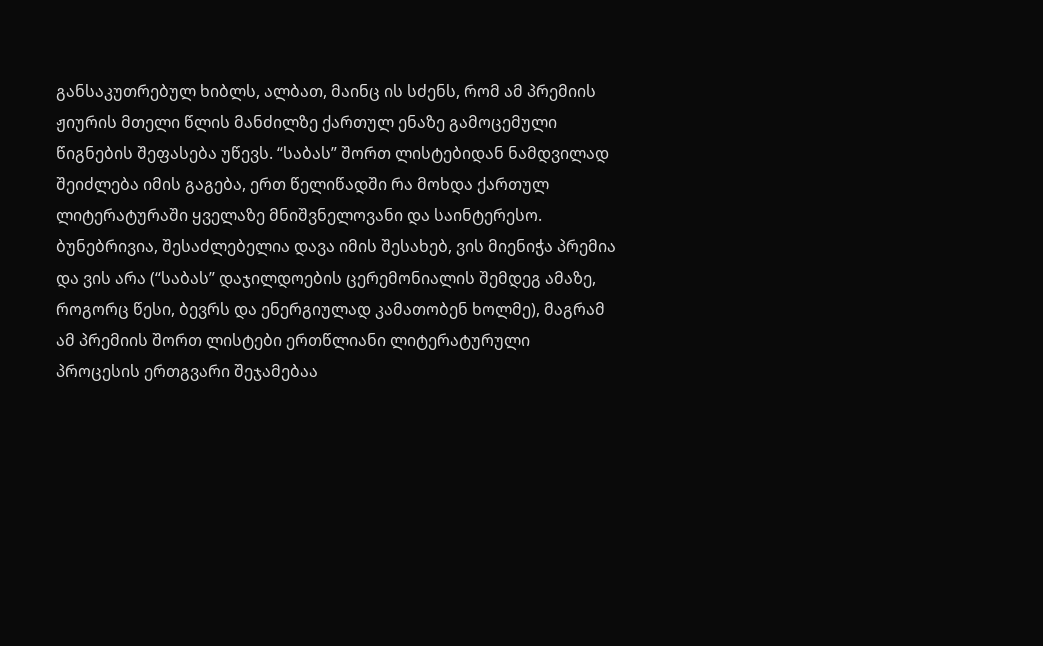განსაკუთრებულ ხიბლს, ალბათ, მაინც ის სძენს, რომ ამ პრემიის ჟიურის მთელი წლის მანძილზე ქართულ ენაზე გამოცემული წიგნების შეფასება უწევს. “საბას” შორთ ლისტებიდან ნამდვილად შეიძლება იმის გაგება, ერთ წელიწადში რა მოხდა ქართულ ლიტერატურაში ყველაზე მნიშვნელოვანი და საინტერესო. ბუნებრივია, შესაძლებელია დავა იმის შესახებ, ვის მიენიჭა პრემია და ვის არა (“საბას” დაჯილდოების ცერემონიალის შემდეგ ამაზე, როგორც წესი, ბევრს და ენერგიულად კამათობენ ხოლმე), მაგრამ ამ პრემიის შორთ ლისტები ერთწლიანი ლიტერატურული პროცესის ერთგვარი შეჯამებაა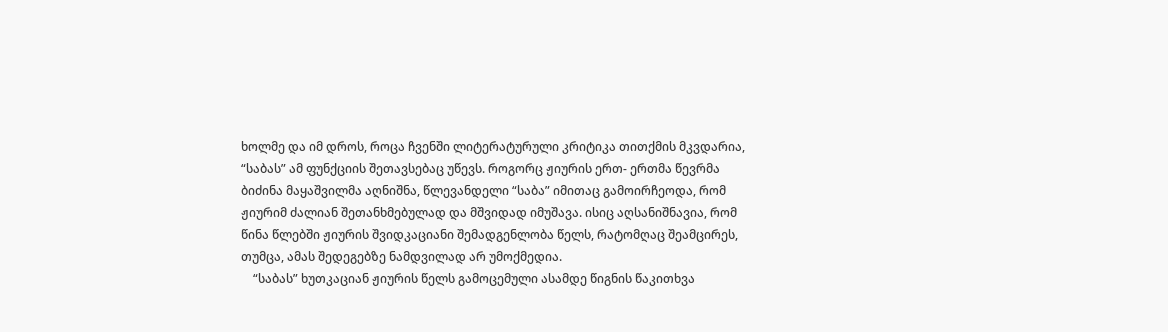ხოლმე და იმ დროს, როცა ჩვენში ლიტერატურული კრიტიკა თითქმის მკვდარია, “საბას” ამ ფუნქციის შეთავსებაც უწევს. როგორც ჟიურის ერთ- ერთმა წევრმა ბიძინა მაყაშვილმა აღნიშნა, წლევანდელი “საბა” იმითაც გამოირჩეოდა, რომ ჟიურიმ ძალიან შეთანხმებულად და მშვიდად იმუშავა. ისიც აღსანიშნავია, რომ წინა წლებში ჟიურის შვიდკაციანი შემადგენლობა წელს, რატომღაც შეამცირეს, თუმცა, ამას შედეგებზე ნამდვილად არ უმოქმედია.
    “საბას” ხუთკაციან ჟიურის წელს გამოცემული ასამდე წიგნის წაკითხვა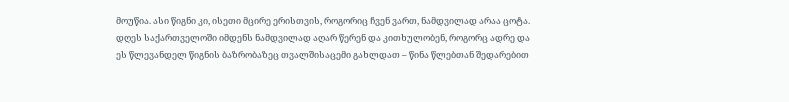მოუწია. ასი წიგნი კი, ისეთი მცირე ერისთვის, როგორიც ჩვენ ვართ, ნამდვილად არაა ცოტა. დღეს საქართველოში იმდენს ნამდვილად აღარ წერენ და კითხულობენ, როგორც ადრე და ეს წლევანდელ წიგნის ბაზრობაზეც თვალშისაცემი გახლდათ – წინა წლებთან შედარებით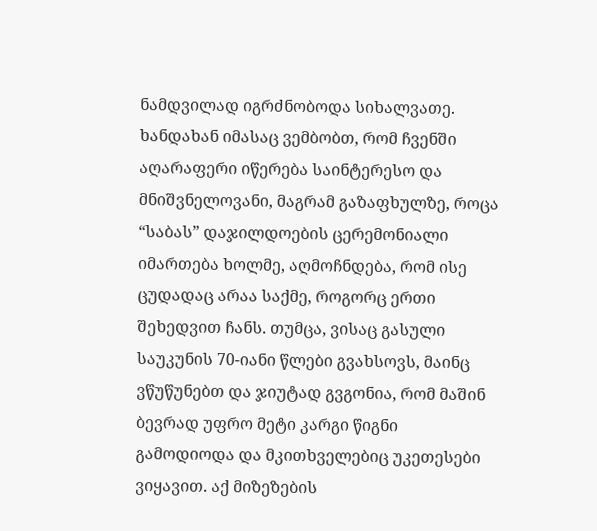ნამდვილად იგრძნობოდა სიხალვათე. ხანდახან იმასაც ვემბობთ, რომ ჩვენში აღარაფერი იწერება საინტერესო და მნიშვნელოვანი, მაგრამ გაზაფხულზე, როცა “საბას” დაჯილდოების ცერემონიალი იმართება ხოლმე, აღმოჩნდება, რომ ისე ცუდადაც არაა საქმე, როგორც ერთი შეხედვით ჩანს. თუმცა, ვისაც გასული საუკუნის 70-იანი წლები გვახსოვს, მაინც ვწუწუნებთ და ჯიუტად გვგონია, რომ მაშინ ბევრად უფრო მეტი კარგი წიგნი გამოდიოდა და მკითხველებიც უკეთესები ვიყავით. აქ მიზეზების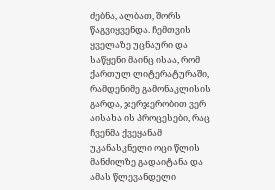ძებნა, ალბათ, შორს წაგვიყვენდა. ჩემთვის ყველაზე უცნაური და საწყენი მაინც ისაა, რომ ქართულ ლიტერატურაში, რამდენიმე გამონაკლისის გარდა, ჯერჯერობით ვერ აისახა ის პროცესები, რაც ჩვენმა ქვეყანამ უკანასკნელი ოცი წლის მანძილზე გადაიტანა და ამას წლევანდელი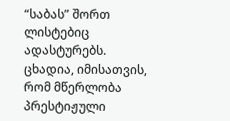“საბას” შორთ ლისტებიც ადასტურებს. ცხადია, იმისათვის, რომ მწერლობა პრესტიჟული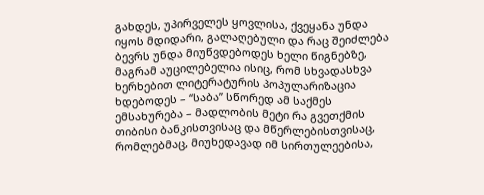გახდეს, უპირველეს ყოვლისა, ქვეყანა უნდა იყოს მდიდარი, გალაღებული და რაც შეიძლება ბევრს უნდა მიუწვდებოდეს ხელი წიგნებზე, მაგრამ აუცილებელია ისიც, რომ სხვადასხვა ხერხებით ლიტერატურის პოპულარიზაცია ხდებოდეს – “საბა” სწორედ ამ საქმეს ემსახურება – მადლობის მეტი რა გვეთქმის თიბისი ბანკისთვისაც და მწერლებისთვისაც, რომლებმაც, მიუხედავად იმ სირთულეებისა,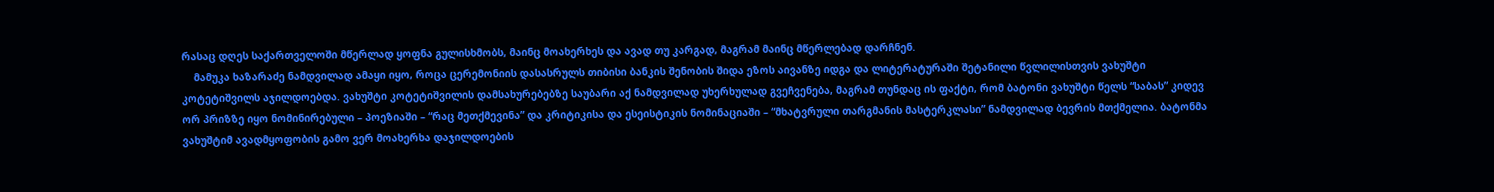რასაც დღეს საქართველოში მწერლად ყოფნა გულისხმობს, მაინც მოახერხეს და ავად თუ კარგად, მაგრამ მაინც მწერლებად დარჩნენ.
    მამუკა ხაზარაძე ნამდვილად ამაყი იყო, როცა ცერემონიის დასასრულს თიბისი ბანკის შენობის შიდა ეზოს აივანზე იდგა და ლიტერატურაში შეტანილი წვლილისთვის ვახუშტი კოტეტიშვილს აჯილდოებდა. ვახუშტი კოტეტიშვილის დამსახურებებზე საუბარი აქ ნამდვილად უხერხულად გვეჩვენება, მაგრამ თუნდაც ის ფაქტი, რომ ბატონი ვახუშტი წელს “საბას” კიდევ ორ პრიზზე იყო ნომინირებული – პოეზიაში – “რაც მეთქმევინა” და კრიტიკისა და ესეისტიკის ნომინაციაში – “მხატვრული თარგმანის მასტერკლასი” ნამდვილად ბევრის მთქმელია. ბატონმა ვახუშტიმ ავადმყოფობის გამო ვერ მოახერხა დაჯილდოების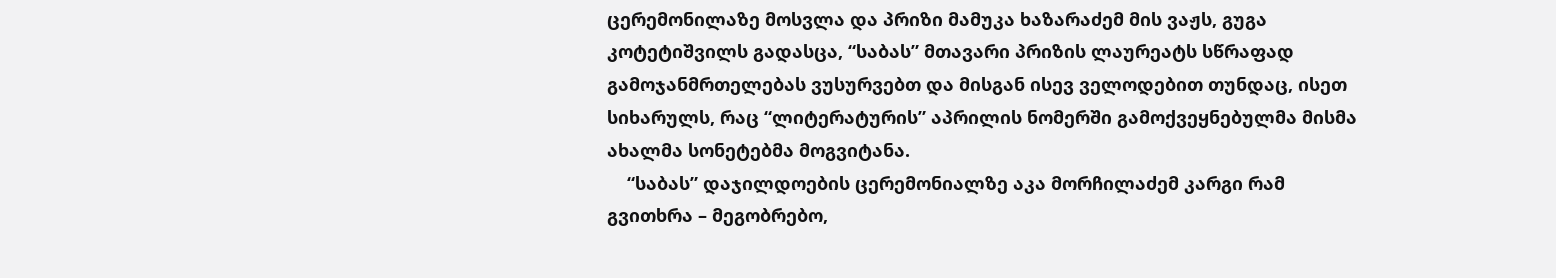ცერემონილაზე მოსვლა და პრიზი მამუკა ხაზარაძემ მის ვაჟს, გუგა კოტეტიშვილს გადასცა, “საბას” მთავარი პრიზის ლაურეატს სწრაფად გამოჯანმრთელებას ვუსურვებთ და მისგან ისევ ველოდებით თუნდაც, ისეთ სიხარულს, რაც “ლიტერატურის” აპრილის ნომერში გამოქვეყნებულმა მისმა ახალმა სონეტებმა მოგვიტანა.
    “საბას” დაჯილდოების ცერემონიალზე აკა მორჩილაძემ კარგი რამ გვითხრა – მეგობრებო,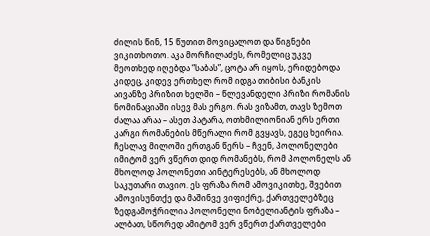ძილის წინ, 15 წუთით მოვიცალოთ და წიგნები ვიკითხოთო. აკა მორჩილაძეს, რომელიც უკვე მეოთხედ იღებდა “საბას”, ცოტა არ იყოს, ერიდებოდა კიდეც, კიდევ ერთხელ რომ იდგა თიბისი ბანკის აივანზე პრიზით ხელში – წლევანდელი პრიზი რომანის ნომინაციაში ისევ მას ერგო. რას ვიზამთ, თავს ზემოთ ძალაა არაა – ასეთ პატარა, ოთხმილიონიან ერს ერთი კარგი რომანების მწერალი რომ გვყავს, ეგეც ხეირია. ჩესლავ მილოში ერთგან წერს – ჩვენ, პოლონელები იმიტომ ვერ ვწერთ დიდ რომანებს, რომ პოლონელს ან მხოლოდ პოლონეთი აინტერესებს, ან მხოლოდ საკუთარი თავიო. ეს ფრაზა რომ ამოვიკითხე, შვებით ამოვისუნთქე და მაშინვე ვიფიქრე, ქართველებზეც ზედგამოჭრილია პოლონელი ნობელიანტის ფრაზა – ალბათ, სწორედ ამიტომ ვერ ვწერთ ქართველები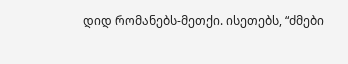დიდ რომანებს-მეთქი. ისეთებს, “ძმები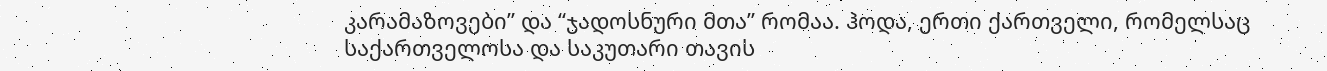კარამაზოვები” და “ჯადოსნური მთა” რომაა. ჰოდა, ერთი ქართველი, რომელსაც საქართველოსა და საკუთარი თავის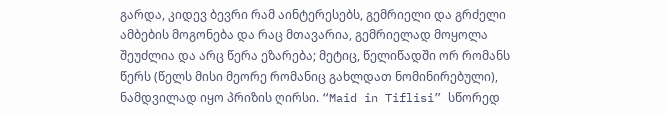გარდა, კიდევ ბევრი რამ აინტერესებს, გემრიელი და გრძელი ამბების მოგონება და რაც მთავარია, გემრიელად მოყოლა შეუძლია და არც წერა ეზარება; მეტიც, წელიწადში ორ რომანს წერს (წელს მისი მეორე რომანიც გახლდათ ნომინირებული), ნამდვილად იყო პრიზის ღირსი. “Maid in Tiflisi” სწორედ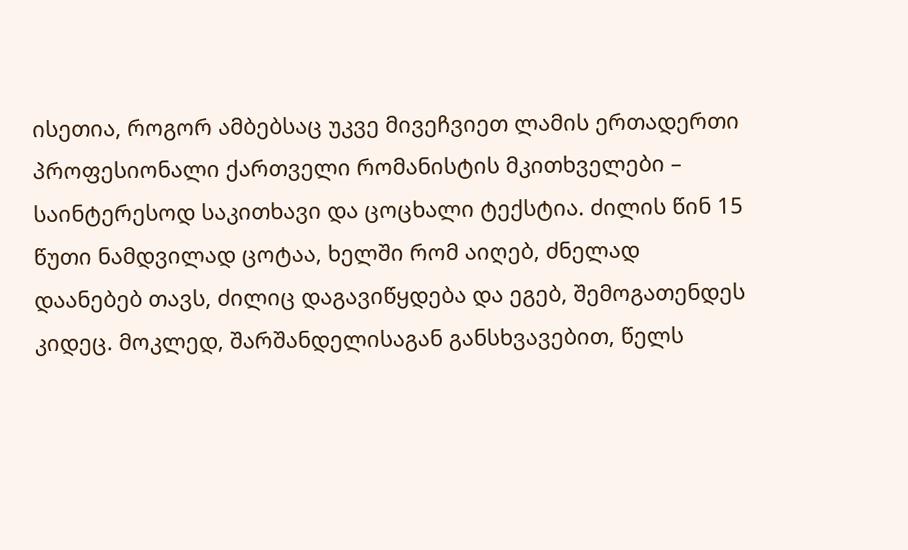ისეთია, როგორ ამბებსაც უკვე მივეჩვიეთ ლამის ერთადერთი პროფესიონალი ქართველი რომანისტის მკითხველები – საინტერესოდ საკითხავი და ცოცხალი ტექსტია. ძილის წინ 15 წუთი ნამდვილად ცოტაა, ხელში რომ აიღებ, ძნელად დაანებებ თავს, ძილიც დაგავიწყდება და ეგებ, შემოგათენდეს კიდეც. მოკლედ, შარშანდელისაგან განსხვავებით, წელს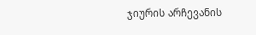ჯიურის არჩევანის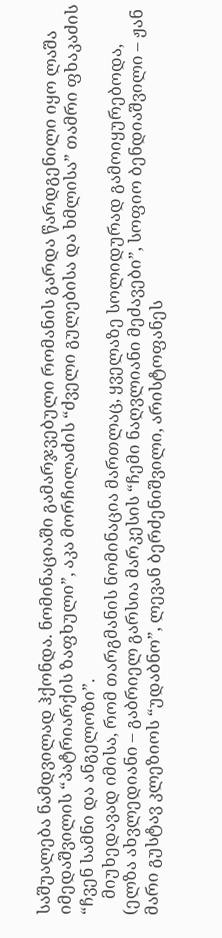საშუალება ნამდვილად ჰქონდა. ნომინაციაში გამარჯვებული რომანის გარდა წარდგენილი იყო ლაშა იმედაშვილის “პატრიარქის ზაფხული”, აკა მორჩილაძის “ძველი გულებისა და ხმლისა” თამრი ფხაკაძის “ჩვენ სამნი და ანგელოზი”.
    მიუხედავად იმისა, რომ თარგმანის ნომინაცია მართლაც, ყველაზე სოლიდურად გამოიყურებოდა, (ელზა ახვლედიანი – გაბრიელ გარსია მარკესის “ჩემი ნაღვლიანი მეძავები”, სოფიო ბენდიაშვილი – ჟან მარი გუსტავ კლეზიოს “უდაბნო”, ლევან ბერძენიშვილი, არისტოფანეს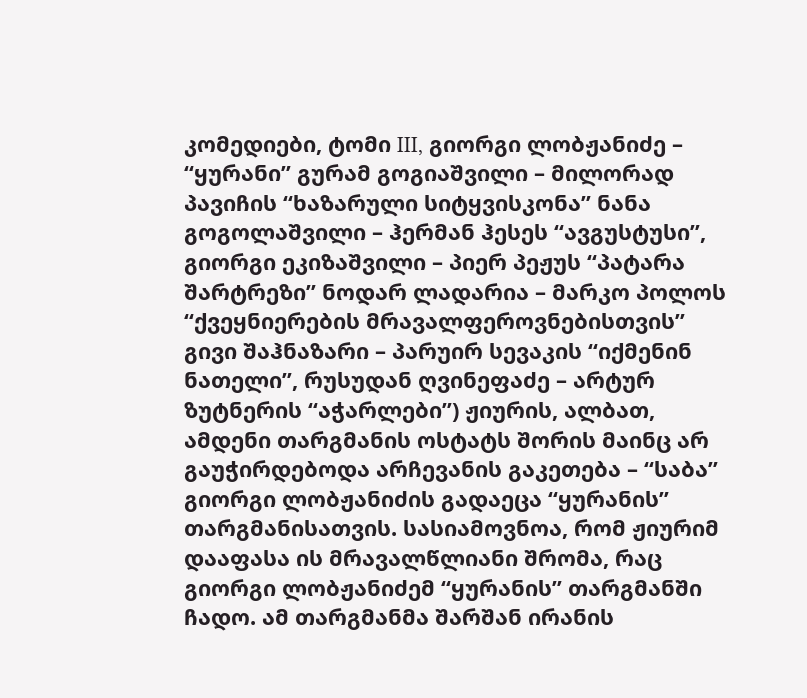კომედიები, ტომი III, გიორგი ლობჟანიძე – “ყურანი” გურამ გოგიაშვილი – მილორად პავიჩის “ხაზარული სიტყვისკონა” ნანა გოგოლაშვილი – ჰერმან ჰესეს “ავგუსტუსი”, გიორგი ეკიზაშვილი – პიერ პეჟუს “პატარა შარტრეზი” ნოდარ ლადარია – მარკო პოლოს “ქვეყნიერების მრავალფეროვნებისთვის” გივი შაჰნაზარი – პარუირ სევაკის “იქმენინ ნათელი”, რუსუდან ღვინეფაძე – არტურ ზუტნერის “აჭარლები”) ჟიურის, ალბათ, ამდენი თარგმანის ოსტატს შორის მაინც არ გაუჭირდებოდა არჩევანის გაკეთება – “საბა” გიორგი ლობჟანიძის გადაეცა “ყურანის” თარგმანისათვის. სასიამოვნოა, რომ ჟიურიმ დააფასა ის მრავალწლიანი შრომა, რაც გიორგი ლობჟანიძემ “ყურანის” თარგმანში ჩადო. ამ თარგმანმა შარშან ირანის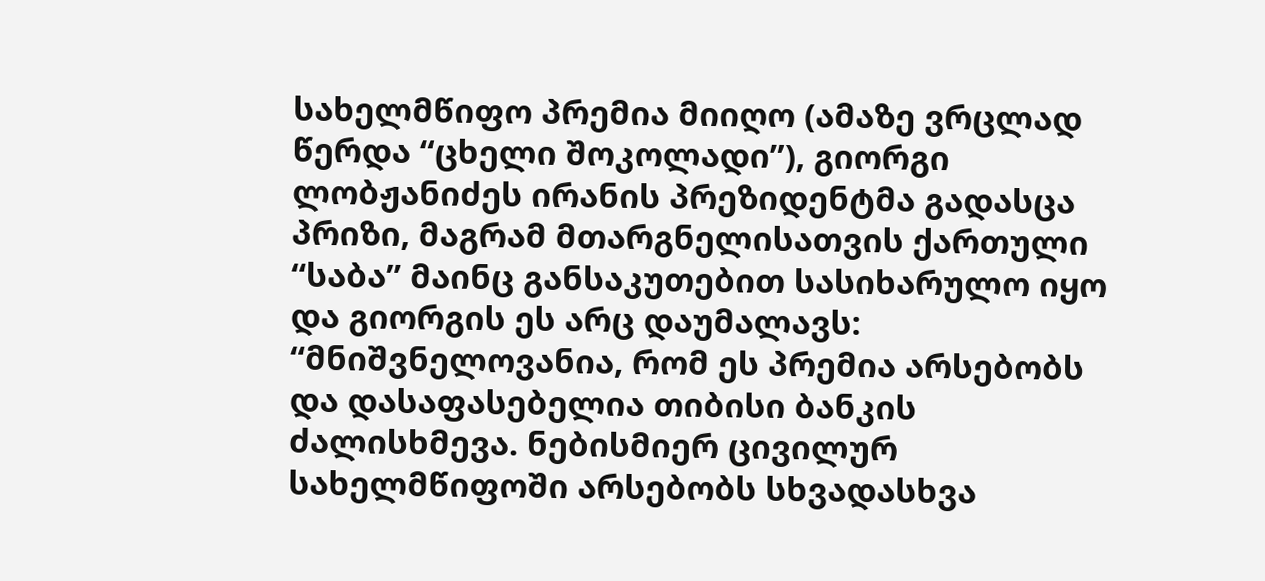სახელმწიფო პრემია მიიღო (ამაზე ვრცლად წერდა “ცხელი შოკოლადი”), გიორგი ლობჟანიძეს ირანის პრეზიდენტმა გადასცა პრიზი, მაგრამ მთარგნელისათვის ქართული “საბა” მაინც განსაკუთებით სასიხარულო იყო და გიორგის ეს არც დაუმალავს: “მნიშვნელოვანია, რომ ეს პრემია არსებობს და დასაფასებელია თიბისი ბანკის ძალისხმევა. ნებისმიერ ცივილურ სახელმწიფოში არსებობს სხვადასხვა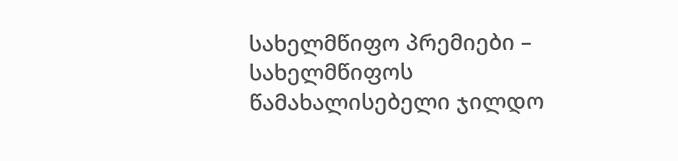სახელმწიფო პრემიები – სახელმწიფოს წამახალისებელი ჯილდო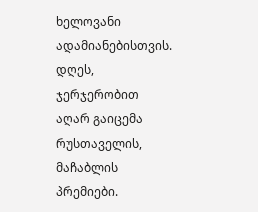ხელოვანი ადამიანებისთვის. დღეს, ჯერჯერობით აღარ გაიცემა რუსთაველის, მაჩაბლის პრემიები.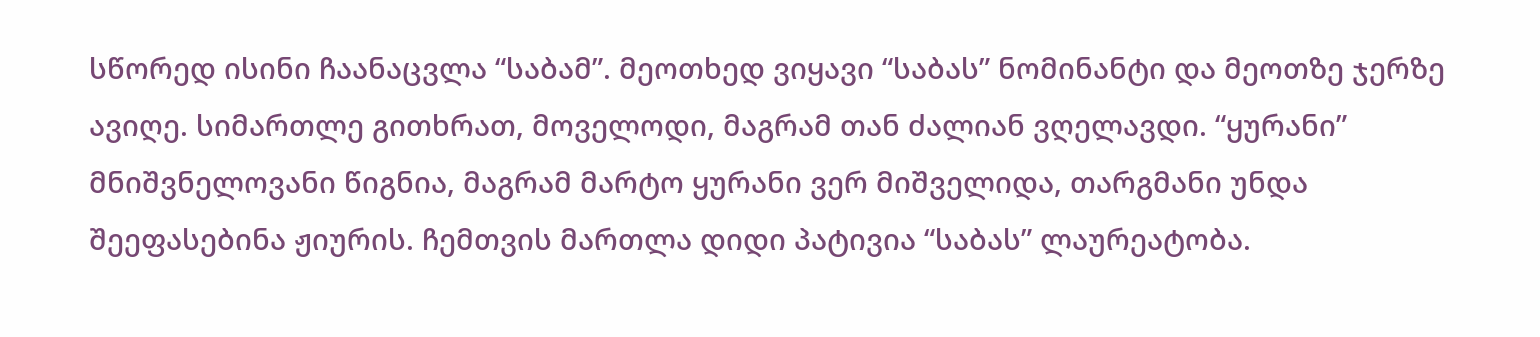სწორედ ისინი ჩაანაცვლა “საბამ”. მეოთხედ ვიყავი “საბას” ნომინანტი და მეოთზე ჯერზე ავიღე. სიმართლე გითხრათ, მოველოდი, მაგრამ თან ძალიან ვღელავდი. “ყურანი” მნიშვნელოვანი წიგნია, მაგრამ მარტო ყურანი ვერ მიშველიდა, თარგმანი უნდა შეეფასებინა ჟიურის. ჩემთვის მართლა დიდი პატივია “საბას” ლაურეატობა.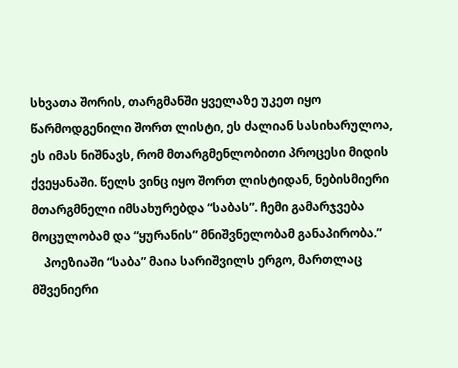სხვათა შორის, თარგმანში ყველაზე უკეთ იყო წარმოდგენილი შორთ ლისტი, ეს ძალიან სასიხარულოა, ეს იმას ნიშნავს, რომ მთარგმენლობითი პროცესი მიდის ქვეყანაში. წელს ვინც იყო შორთ ლისტიდან, ნებისმიერი მთარგმნელი იმსახურებდა “საბას”. ჩემი გამარჯვება მოცულობამ და “ყურანის” მნიშვნელობამ განაპირობა.”
    პოეზიაში “საბა” მაია სარიშვილს ერგო, მართლაც მშვენიერი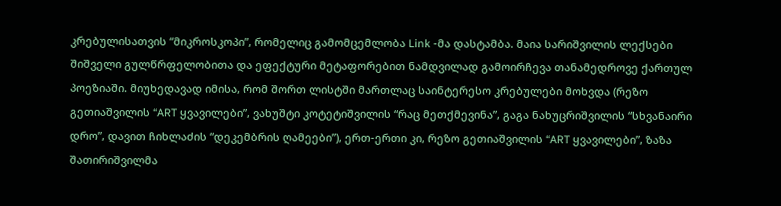კრებულისათვის “მიკროსკოპი”, რომელიც გამომცემლობა Link -მა დასტამბა. მაია სარიშვილის ლექსები შიშველი გულწრფელობითა და ეფექტური მეტაფორებით ნამდვილად გამოირჩევა თანამედროვე ქართულ პოეზიაში. მიუხედავად იმისა, რომ შორთ ლისტში მართლაც საინტერესო კრებულები მოხვდა (რეზო გეთიაშვილის “ART ყვავილები”, ვახუშტი კოტეტიშვილის “რაც მეთქმევინა”, გაგა ნახუცრიშვილის “სხვანაირი დრო”, დავით ჩიხლაძის “დეკემბრის ღამეები”), ერთ-ერთი კი, რეზო გეთიაშვილის “ART ყვავილები”, ზაზა შათირიშვილმა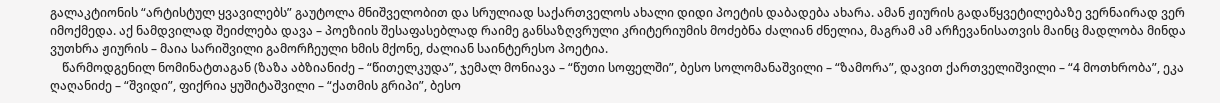გალაკტიონის “არტისტულ ყვავილებს” გაუტოლა მნიშველობით და სრულიად საქართველოს ახალი დიდი პოეტის დაბადება ახარა. ამან ჟიურის გადაწყვეტილებაზე ვერნაირად ვერ იმოქმედა. აქ ნამდვილად შეიძლება დავა – პოეზიის შესაფასებლად რაიმე განსაზღვრული კრიტერიუმის მოძებნა ძალიან ძნელია, მაგრამ ამ არჩევანისათვის მაინც მადლობა მინდა ვუთხრა ჟიურის – მაია სარიშვილი გამორჩეული ხმის მქონე, ძალიან საინტერესო პოეტია.
    წარმოდგენილ ნომინატთაგან (ზაზა აბზიანიძე – “წითელკუდა”, ჯემალ მონიავა – “წუთი სოფელში”, ბესო სოლომანაშვილი – “ზამორა”, დავით ქართველიშვილი – “4 მოთხრობა”, ეკა ღაღანიძე – “შვიდი”, ფიქრია ყუშიტაშვილი – “ქათმის გრიპი”, ბესო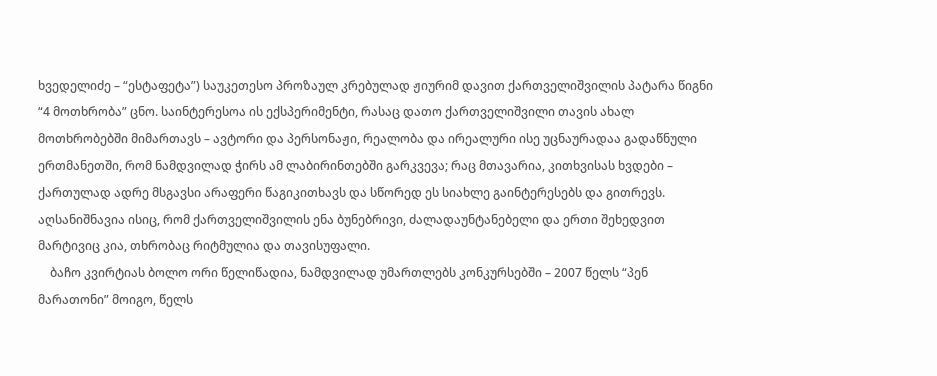ხვედელიძე – “ესტაფეტა”) საუკეთესო პროზაულ კრებულად ჟიურიმ დავით ქართველიშვილის პატარა წიგნი “4 მოთხრობა” ცნო. საინტერესოა ის ექსპერიმენტი, რასაც დათო ქართველიშვილი თავის ახალ მოთხრობებში მიმართავს – ავტორი და პერსონაჟი, რეალობა და ირეალური ისე უცნაურადაა გადაწნული ერთმანეთში, რომ ნამდვილად ჭირს ამ ლაბირინთებში გარკვევა; რაც მთავარია, კითხვისას ხვდები – ქართულად ადრე მსგავსი არაფერი წაგიკითხავს და სწორედ ეს სიახლე გაინტერესებს და გითრევს. აღსანიშნავია ისიც, რომ ქართველიშვილის ენა ბუნებრივი, ძალადაუნტანებელი და ერთი შეხედვით მარტივიც კია, თხრობაც რიტმულია და თავისუფალი.
    ბაჩო კვირტიას ბოლო ორი წელიწადია, ნამდვილად უმართლებს კონკურსებში – 2007 წელს “პენ მარათონი” მოიგო, წელს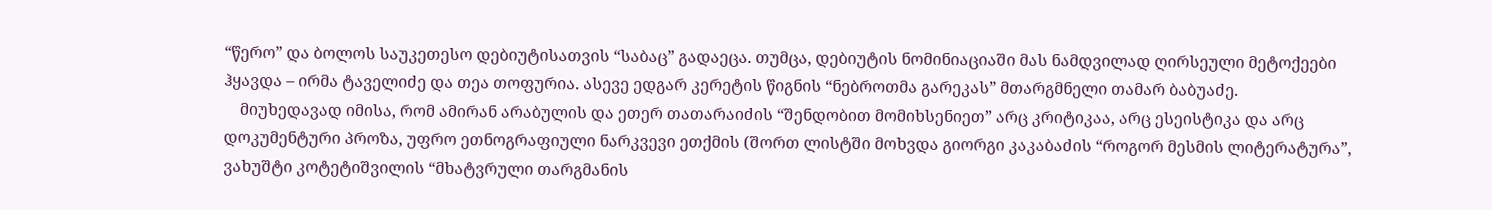“წერო” და ბოლოს საუკეთესო დებიუტისათვის “საბაც” გადაეცა. თუმცა, დებიუტის ნომინიაციაში მას ნამდვილად ღირსეული მეტოქეები ჰყავდა – ირმა ტაველიძე და თეა თოფურია. ასევე ედგარ კერეტის წიგნის “ნებროთმა გარეკას” მთარგმნელი თამარ ბაბუაძე.
    მიუხედავად იმისა, რომ ამირან არაბულის და ეთერ თათარაიძის “შენდობით მომიხსენიეთ” არც კრიტიკაა, არც ესეისტიკა და არც დოკუმენტური პროზა, უფრო ეთნოგრაფიული ნარკვევი ეთქმის (შორთ ლისტში მოხვდა გიორგი კაკაბაძის “როგორ მესმის ლიტერატურა”, ვახუშტი კოტეტიშვილის “მხატვრული თარგმანის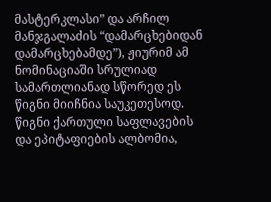მასტერკლასი” და არჩილ მანჯგალაძის “დამარცხებიდან დამარცხებამდე”), ჟიურიმ ამ ნომინაციაში სრულიად სამართლიანად სწორედ ეს წიგნი მიიჩნია საუკეთესოდ. წიგნი ქართული საფლავების და ეპიტაფიების ალბომია,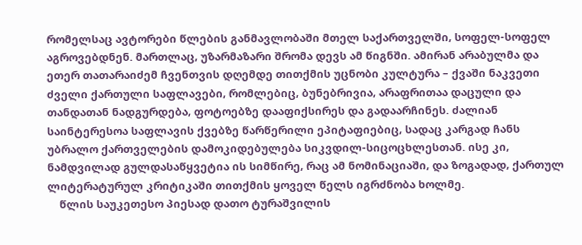რომელსაც ავტორები წლების განმავლობაში მთელ საქართველში, სოფელ-სოფელ აგროვებდნენ. მართლაც, უზარმაზარი შრომა დევს ამ წიგნში. ამირან არაბულმა და ეთერ თათარაიძემ ჩვენთვის დღემდე თითქმის უცნობი კულტურა – ქვაში ნაკვეთი ძველი ქართული საფლავები, რომლებიც, ბუნებრივია, არაფრითაა დაცული და თანდათან ნადგურდება, ფოტოებზე დააფიქსირეს და გადაარჩინეს. ძალიან საინტერესოა საფლავის ქვებზე წარწერილი ეპიტაფიებიც, სადაც კარგად ჩანს უბრალო ქართველების დამოკიდებულება სიკვდილ-სიცოცხლესთან. ისე კი, ნამდვილად გულდასაწყვეტია ის სიმწირე, რაც ამ ნომინაციაში, და ზოგადად, ქართულ ლიტერატურულ კრიტიკაში თითქმის ყოველ წელს იგრძნობა ხოლმე.
    წლის საუკეთესო პიესად დათო ტურაშვილის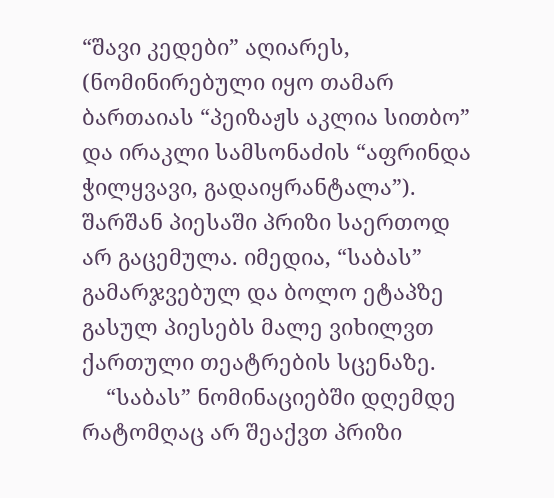“შავი კედები” აღიარეს, (ნომინირებული იყო თამარ ბართაიას “პეიზაჟს აკლია სითბო” და ირაკლი სამსონაძის “აფრინდა ჭილყვავი, გადაიყრანტალა”). შარშან პიესაში პრიზი საერთოდ არ გაცემულა. იმედია, “საბას” გამარჯვებულ და ბოლო ეტაპზე გასულ პიესებს მალე ვიხილვთ ქართული თეატრების სცენაზე.
    “საბას” ნომინაციებში დღემდე რატომღაც არ შეაქვთ პრიზი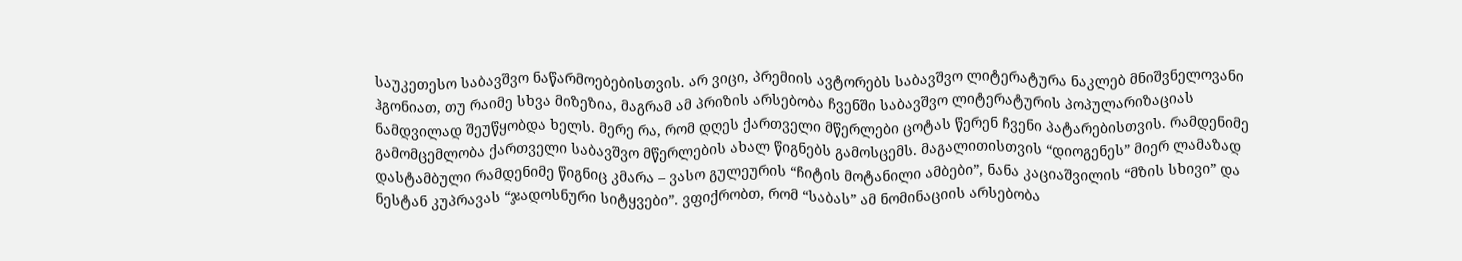საუკეთესო საბავშვო ნაწარმოებებისთვის. არ ვიცი, პრემიის ავტორებს საბავშვო ლიტერატურა ნაკლებ მნიშვნელოვანი ჰგონიათ, თუ რაიმე სხვა მიზეზია, მაგრამ ამ პრიზის არსებობა ჩვენში საბავშვო ლიტერატურის პოპულარიზაციას ნამდვილად შეუწყობდა ხელს. მერე რა, რომ დღეს ქართველი მწერლები ცოტას წერენ ჩვენი პატარებისთვის. რამდენიმე გამომცემლობა ქართველი საბავშვო მწერლების ახალ წიგნებს გამოსცემს. მაგალითისთვის “დიოგენეს” მიერ ლამაზად დასტამბული რამდენიმე წიგნიც კმარა – ვასო გულეურის “ჩიტის მოტანილი ამბები”, ნანა კაციაშვილის “მზის სხივი” და ნესტან კუპრავას “ჯადოსნური სიტყვები”. ვფიქრობთ, რომ “საბას” ამ ნომინაციის არსებობა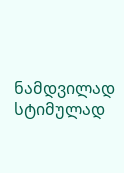ნამდვილად სტიმულად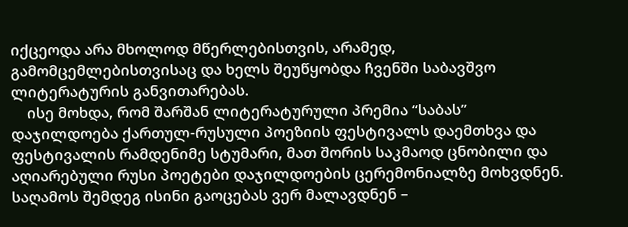იქცეოდა არა მხოლოდ მწერლებისთვის, არამედ, გამომცემლებისთვისაც და ხელს შეუწყობდა ჩვენში საბავშვო ლიტერატურის განვითარებას.
    ისე მოხდა, რომ შარშან ლიტერატურული პრემია “საბას” დაჯილდოება ქართულ-რუსული პოეზიის ფესტივალს დაემთხვა და ფესტივალის რამდენიმე სტუმარი, მათ შორის საკმაოდ ცნობილი და აღიარებული რუსი პოეტები დაჯილდოების ცერემონიალზე მოხვდნენ. საღამოს შემდეგ ისინი გაოცებას ვერ მალავდნენ –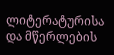ლიტერატურისა და მწერლების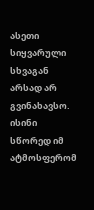ასეთი სიყვარული სხვაგან არსად არ გვინახავსო. ისინი სწორედ იმ ატმოსფერომ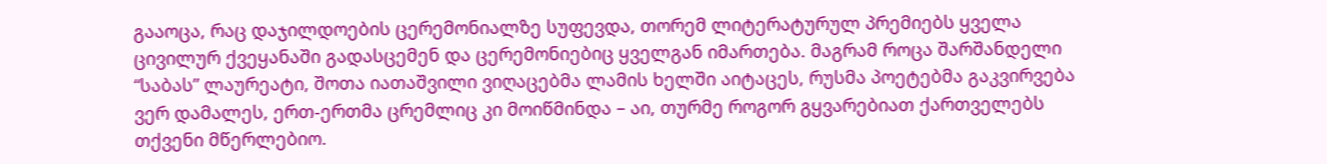გააოცა, რაც დაჯილდოების ცერემონიალზე სუფევდა, თორემ ლიტერატურულ პრემიებს ყველა ცივილურ ქვეყანაში გადასცემენ და ცერემონიებიც ყველგან იმართება. მაგრამ როცა შარშანდელი “საბას” ლაურეატი, შოთა იათაშვილი ვიღაცებმა ლამის ხელში აიტაცეს, რუსმა პოეტებმა გაკვირვება ვერ დამალეს, ერთ-ერთმა ცრემლიც კი მოიწმინდა – აი, თურმე როგორ გყვარებიათ ქართველებს თქვენი მწერლებიო.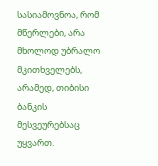სასიამოვნოა, რომ მწერლები, არა მხოლოდ უბრალო მკითხველებს, არამედ, თიბისი ბანკის მესვეურებსაც უყვართ.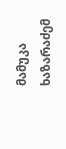მამუკა ხაზარაძემ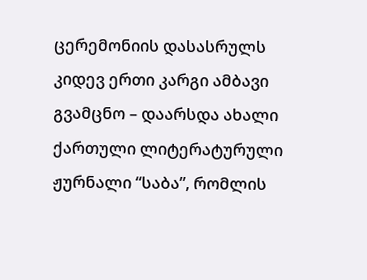ცერემონიის დასასრულს კიდევ ერთი კარგი ამბავი გვამცნო – დაარსდა ახალი ქართული ლიტერატურული ჟურნალი “საბა”, რომლის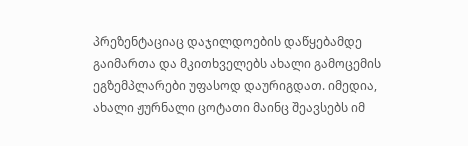პრეზენტაციაც დაჯილდოების დაწყებამდე გაიმართა და მკითხველებს ახალი გამოცემის ეგზემპლარები უფასოდ დაურიგდათ. იმედია, ახალი ჟურნალი ცოტათი მაინც შეავსებს იმ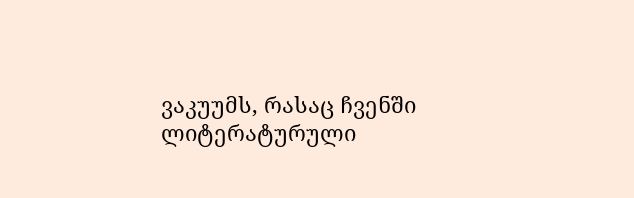ვაკუუმს, რასაც ჩვენში ლიტერატურული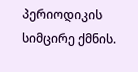პერიოდიკის სიმცირე ქმნის.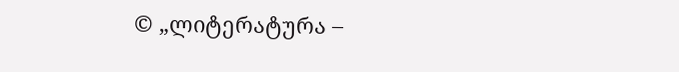© „ლიტერატურა –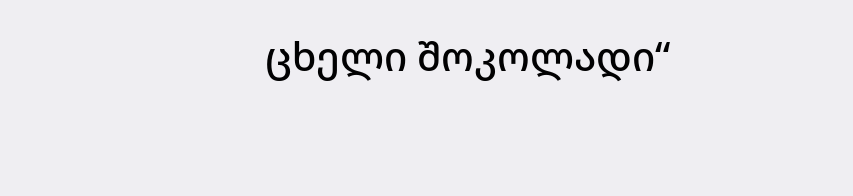ცხელი შოკოლადი“